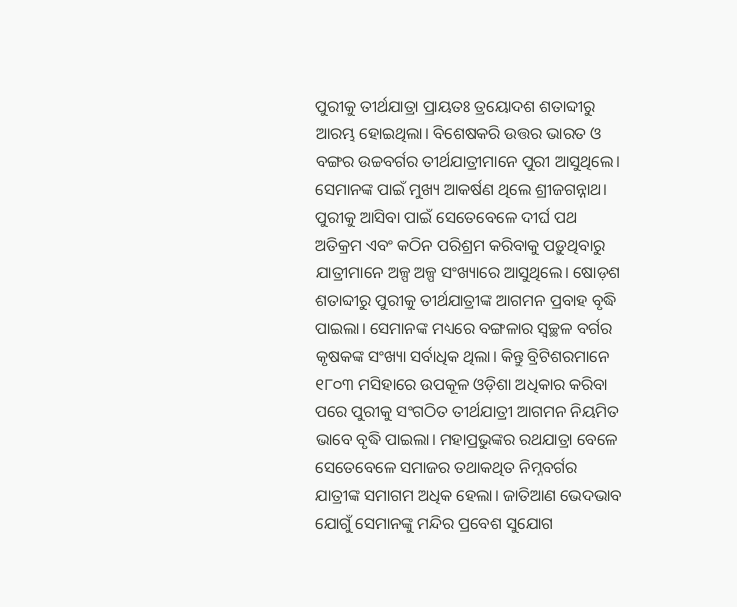ପୁରୀକୁ ତୀର୍ଥଯାତ୍ରା ପ୍ରାୟତଃ ତ୍ରୟୋଦଶ ଶତାବ୍ଦୀରୁ ଆରମ୍ଭ ହୋଇଥିଲା। ବିଶେଷକରି ଉତ୍ତର ଭାରତ ଓ ବଙ୍ଗର ଉଚ୍ଚବର୍ଗର ତୀର୍ଥଯାତ୍ରୀମାନେ ପୁରୀ ଆସୁଥିଲେ। ସେମାନଙ୍କ ପାଇଁ ମୁଖ୍ୟ ଆକର୍ଷଣ ଥିଲେ ଶ୍ରୀଜଗନ୍ନାଥ। ପୁରୀକୁ ଆସିବା ପାଇଁ ସେତେବେଳେ ଦୀର୍ଘ ପଥ ଅତିକ୍ରମ ଏବଂ କଠିନ ପରିଶ୍ରମ କରିବାକୁ ପଡ଼ୁଥିବାରୁ ଯାତ୍ରୀମାନେ ଅଳ୍ପ ଅଳ୍ପ ସଂଖ୍ୟାରେ ଆସୁଥିଲେ। ଷୋଡ଼ଶ ଶତାବ୍ଦୀରୁ ପୁରୀକୁ ତୀର୍ଥଯାତ୍ରୀଙ୍କ ଆଗମନ ପ୍ରବାହ ବୃଦ୍ଧି ପାଇଲା। ସେମାନଙ୍କ ମଧ୍ୟରେ ବଙ୍ଗଳାର ସ୍ବଚ୍ଛଳ ବର୍ଗର କୃଷକଙ୍କ ସଂଖ୍ୟା ସର୍ବାଧିକ ଥିଲା। କିନ୍ତୁ ବ୍ରିଟିଶରମାନେ ୧୮୦୩ ମସିହାରେ ଉପକୂଳ ଓଡ଼ିଶା ଅଧିକାର କରିବା ପରେ ପୁରୀକୁ ସଂଗଠିତ ତୀର୍ଥଯାତ୍ରୀ ଆଗମନ ନିୟମିତ ଭାବେ ବୃଦ୍ଧି ପାଇଲା। ମହାପ୍ରଭୁଙ୍କର ରଥଯାତ୍ରା ବେଳେ ସେତେବେଳେ ସମାଜର ତଥାକଥିତ ନିମ୍ନବର୍ଗର ଯାତ୍ରୀଙ୍କ ସମାଗମ ଅଧିକ ହେଲା। ଜାତିଆଣ ଭେଦଭାବ ଯୋଗୁଁ ସେମାନଙ୍କୁ ମନ୍ଦିର ପ୍ରବେଶ ସୁଯୋଗ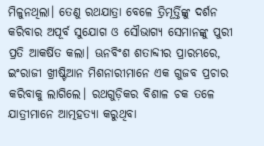ମିଳୁନଥିଲା। ତେଣୁ ରଥଯାତ୍ରା ବେଳେ ତ୍ରିମୂର୍ତ୍ତିଙ୍କୁ ଦର୍ଶନ କରିବାର ଅପୂର୍ବ ସୁଯୋଗ ଓ ସୌଭାଗ୍ୟ ସେମାନଙ୍କୁ ପୁରୀ ପ୍ରତି ଆକର୍ଷିତ କଲା। ଊନବିଂଶ ଶତାବ୍ଦୀର ପ୍ରାରମ୍ଭରେ, ଇଂରାଜୀ ଖ୍ରୀଷ୍ଟିଆନ ମିଶନାରୀମାନେ ଏକ ଗୁଜବ ପ୍ରଚାର କରିବାକୁ ଲାଗିଲେ। ରଥଗୁଡ଼ିକର ବିଶାଳ ଚକ ତଳେ ଯାତ୍ରୀମାନେ ଆତ୍ମହତ୍ୟା କରୁଥିବା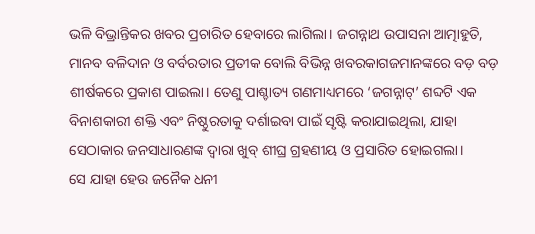ଭଳି ବିଭ୍ରାନ୍ତିକର ଖବର ପ୍ରଚାରିତ ହେବାରେ ଲାଗିଲା। ଜଗନ୍ନାଥ ଉପାସନା ଆତ୍ମାହୁତି, ମାନବ ବଳିଦାନ ଓ ବର୍ବରତାର ପ୍ରତୀକ ବୋଲି ବିଭିନ୍ନ ଖବରକାଗଜମାନଙ୍କରେ ବଡ଼ ବଡ଼ ଶୀର୍ଷକରେ ପ୍ରକାଶ ପାଇଲା। ତେଣୁ ପାଶ୍ଚାତ୍ୟ ଗଣମାଧ୍ୟମରେ ‘ଜଗନ୍ନାଟ୍’ ଶବ୍ଦଟି ଏକ ବିନାଶକାରୀ ଶକ୍ତି ଏବଂ ନିଷ୍ଠୁରତାକୁ ଦର୍ଶାଇବା ପାଇଁ ସୃଷ୍ଟି କରାଯାଇଥିଲା, ଯାହା ସେଠାକାର ଜନସାଧାରଣଙ୍କ ଦ୍ବାରା ଖୁବ୍ ଶୀଘ୍ର ଗ୍ରହଣୀୟ ଓ ପ୍ରସାରିତ ହୋଇଗଲା।
ସେ ଯାହା ହେଉ ଜନୈକ ଧନୀ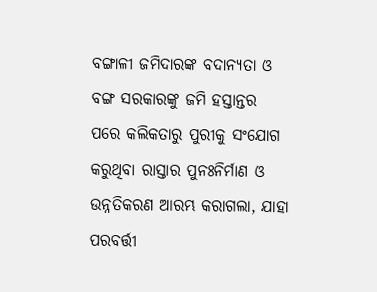ବଙ୍ଗାଳୀ ଜମିଦାରଙ୍କ ବଦାନ୍ୟତା ଓ ବଙ୍ଗ ସରକାରଙ୍କୁ ଜମି ହସ୍ତାନ୍ତର ପରେ କଲିକତାରୁ ପୁରୀକୁ ସଂଯୋଗ କରୁଥିବା ରାସ୍ତାର ପୁନଃନିର୍ମାଣ ଓ ଉନ୍ନତିକରଣ ଆରମ୍ଭ କରାଗଲା, ଯାହା ପରବର୍ତ୍ତୀ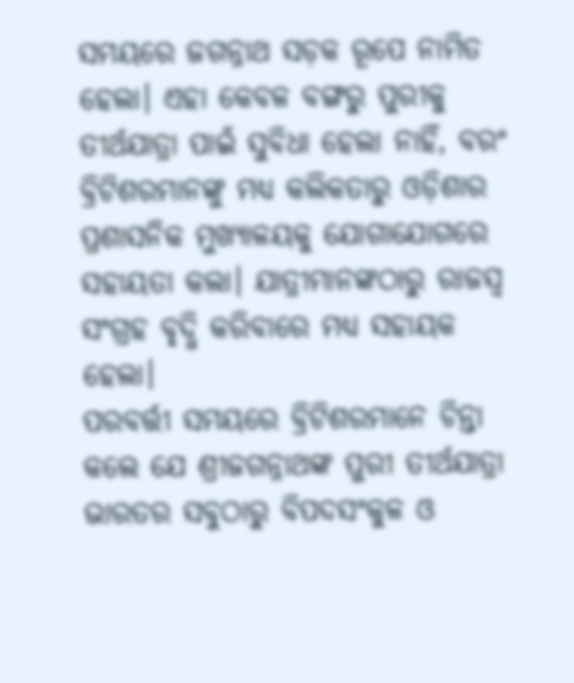ସମୟରେ ଜଗନ୍ନାଥ ସଡ଼କ ରୂପେ ନାମିତ ହେଲା। ଏହା କେବଳ ବଙ୍ଗରୁ ପୁରୀକୁ ତୀର୍ଥଯାତ୍ରା ପାଇଁ ସୁବିଧା ହେଲା ନାହିଁ, ବରଂ ବ୍ରିଟିଶରମାନଙ୍କୁ ମଧ୍ୟ କଲିକତାରୁ ଓଡ଼ିଶାର ପ୍ରଶାସନିକ ମୁଖ୍ୟାଳୟକୁ ଯୋଗାଯୋଗରେ ସହାୟତା କଲା। ଯାତ୍ରୀମାନଙ୍କଠାରୁ ରାଜସ୍ବ ସଂଗ୍ରହ ବୃଦ୍ଧି କରିବାରେ ମଧ୍ୟ ସହାୟକ ହେଲା।
ପରବର୍ତ୍ତୀ ସମୟରେ ବ୍ରିଟିଶରମାନେ ଚିନ୍ତା କଲେ ଯେ ଶ୍ରୀଜଗନ୍ନାଥଙ୍କ ପୁରୀ ତୀର୍ଥଯାତ୍ରା ଭାରତର ସବୁଠାରୁ ବିପଦସଂକୁଳ ଓ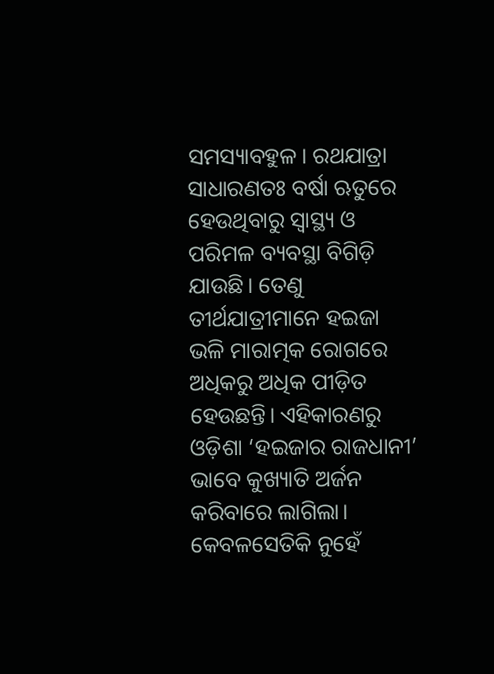ସମସ୍ୟାବହୁଳ। ରଥଯାତ୍ରା ସାଧାରଣତଃ ବର୍ଷା ଋତୁରେ ହେଉଥିବାରୁ ସ୍ବାସ୍ଥ୍ୟ ଓ ପରିମଳ ବ୍ୟବସ୍ଥା ବିଗିଡ଼ି ଯାଉଛି। ତେଣୁ ତୀର୍ଥଯାତ୍ରୀମାନେ ହଇଜା ଭଳି ମାରାତ୍ମକ ରୋଗରେ ଅଧିକରୁ ଅଧିକ ପୀଡ଼ିତ ହେଉଛନ୍ତି। ଏହିକାରଣରୁ ଓଡ଼ିଶା ‘ହଇଜାର ରାଜଧାନୀ’ ଭାବେ କୁଖ୍ୟାତି ଅର୍ଜନ କରିବାରେ ଲାଗିଲା। କେବଳସେତିକି ନୁହେଁ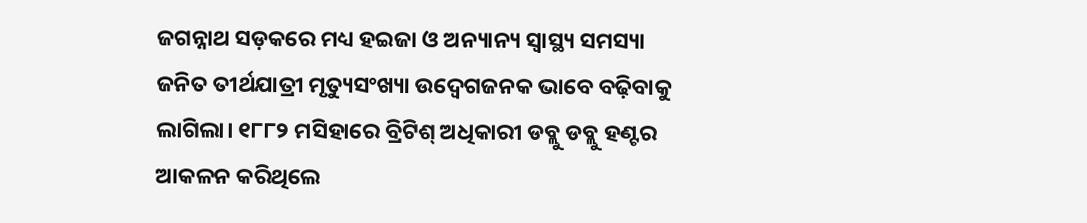ଜଗନ୍ନାଥ ସଡ଼କରେ ମଧ୍ୟ ହଇଜା ଓ ଅନ୍ୟାନ୍ୟ ସ୍ବାସ୍ଥ୍ୟ ସମସ୍ୟା ଜନିତ ତୀର୍ଥଯାତ୍ରୀ ମୃତ୍ୟୁସଂଖ୍ୟା ଉଦ୍ବେଗଜନକ ଭାବେ ବଢ଼ିବାକୁ ଲାଗିଲା। ୧୮୮୨ ମସିହାରେ ବ୍ରିଟିଶ୍ ଅଧିକାରୀ ଡବ୍ଲୁ ଡବ୍ଲୁ ହଣ୍ଟର ଆକଳନ କରିଥିଲେ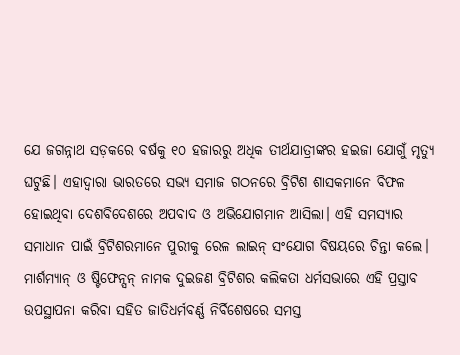ଯେ ଜଗନ୍ନାଥ ସଡ଼କରେ ବର୍ଷକୁ ୧୦ ହଜାରରୁ ଅଧିକ ତୀର୍ଥଯାତ୍ରୀଙ୍କର ହଇଜା ଯୋଗୁଁ ମୃତ୍ୟୁ ଘଟୁଛି। ଏହାଦ୍ବାରା ଭାରତରେ ସଭ୍ୟ ସମାଜ ଗଠନରେ ବ୍ରିଟିଶ ଶାସକମାନେ ବିଫଳ ହୋଇଥିବା ଦେଶବିଦେଶରେ ଅପବାଦ ଓ ଅଭିଯୋଗମାନ ଆସିଲା। ଏହି ସମସ୍ୟାର ସମାଧାନ ପାଇଁ ବ୍ରିଟିଶରମାନେ ପୁରୀକୁ ରେଳ ଲାଇନ୍ ସଂଯୋଗ ବିଷୟରେ ଚିନ୍ତା କଲେ। ମାର୍ଶମ୍ୟାନ୍ ଓ ଷ୍ଟିଫେନ୍ସନ୍ ନାମକ ଦୁଇଜଣ ବ୍ରିଟିଶର କଲିକତା ଧର୍ମସଭାରେ ଏହି ପ୍ରସ୍ତାବ ଉପସ୍ଥାପନା କରିବା ସହିତ ଜାତିଧର୍ମବର୍ଣ୍ଣ ନିର୍ବିଶେଷରେ ସମସ୍ତ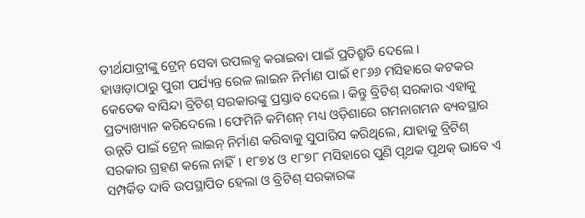ତୀର୍ଥଯାତ୍ରୀଙ୍କୁ ଟ୍ରେନ୍ ସେବା ଉପଲବ୍ଧ କରାଇବା ପାଇଁ ପ୍ରତିଶ୍ରୁତି ଦେଲେ।
ହାୱାଡ଼ାଠାରୁ ପୁରୀ ପର୍ଯ୍ୟନ୍ତ ରେଳ ଲାଇନ ନିର୍ମାଣ ପାଇଁ ୧୮୬୬ ମସିହାରେ କଟକର କେତେକ ବାସିନ୍ଦା ବ୍ରିଟିଶ୍ ସରକାରଙ୍କୁ ପ୍ରସ୍ତାବ ଦେଲେ। କିନ୍ତୁ ବ୍ରିଟିଶ୍ ସରକାର ଏହାକୁ ପ୍ରତ୍ୟାଖ୍ୟାନ କରିଦେଲେ। ଫେମିନି କମିଶନ୍ ମଧ୍ୟ ଓଡ଼ିଶାରେ ଗମନାଗମନ ବ୍ୟବସ୍ଥାର ଉନ୍ନତି ପାଇଁ ଟ୍ରେନ୍ ଲାଇନ୍ ନିର୍ମାଣ କରିବାକୁ ସୁପାରିସ କରିଥିଲେ, ଯାହାକୁ ବ୍ରିଟିଶ୍ ସରକାର ଗ୍ରହଣ କଲେ ନାହିଁ। ୧୮୭୪ ଓ ୧୮୭୮ ମସିହାରେ ପୁଣି ପୃଥକ ପୃଥକ୍ ଭାବେ ଏ ସମ୍ପର୍କିତ ଦାବି ଉପସ୍ଥାପିତ ହେଲା ଓ ବ୍ରିଟିଶ୍ ସରକାରଙ୍କ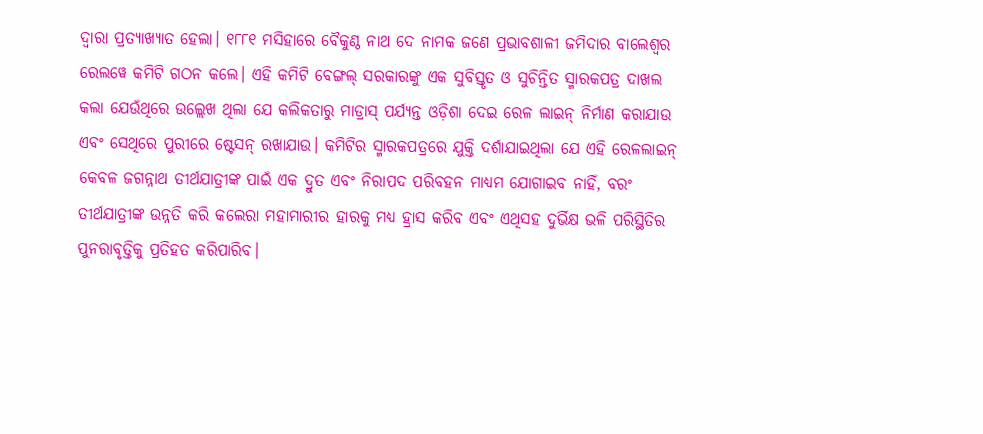ଦ୍ବାରା ପ୍ରତ୍ୟାଖ୍ୟାତ ହେଲା। ୧୮୮୧ ମସିହାରେ ବୈକୁଣ୍ଠ ନାଥ ଦେ ନାମକ ଜଣେ ପ୍ରଭାବଶାଳୀ ଜମିଦାର ବାଲେଶ୍ବର ରେଲୱେ କମିଟି ଗଠନ କଲେ। ଏହି କମିଟି ବେଙ୍ଗଲ୍ ସରକାରଙ୍କୁ ଏକ ସୁବିସ୍ତୃତ ଓ ସୁଚିନ୍ତିତ ସ୍ମାରକପତ୍ର ଦାଖଲ କଲା ଯେଉଁଥିରେ ଉଲ୍ଲେଖ ଥିଲା ଯେ କଲିକତାରୁ ମାଡ୍ରାସ୍ ପର୍ଯ୍ୟନ୍ତ ଓଡ଼ିଶା ଦେଇ ରେଳ ଲାଇନ୍ ନିର୍ମାଣ କରାଯାଉ ଏବଂ ସେଥିରେ ପୁରୀରେ ଷ୍ଟେସନ୍ ରଖାଯାଉ। କମିଟିର ସ୍ମାରକପତ୍ରରେ ଯୁକ୍ତି ଦର୍ଶାଯାଇଥିଲା ଯେ ଏହି ରେଳଲାଇନ୍ କେବଳ ଜଗନ୍ନାଥ ତୀର୍ଥଯାତ୍ରୀଙ୍କ ପାଇଁ ଏକ ଦ୍ରୁତ ଏବଂ ନିରାପଦ ପରିବହନ ମାଧ୍ୟମ ଯୋଗାଇବ ନାହିଁ, ବରଂ ତୀର୍ଥଯାତ୍ରୀଙ୍କ ଉନ୍ନତି କରି କଲେରା ମହାମାରୀର ହାରକୁ ମଧ୍ୟ ହ୍ରାସ କରିବ ଏବଂ ଏଥିସହ ଦୁର୍ଭିକ୍ଷ ଭଳି ପରିସ୍ଥିତିର ପୁନରାବୃତ୍ତିକୁ ପ୍ରତିହତ କରିପାରିବ।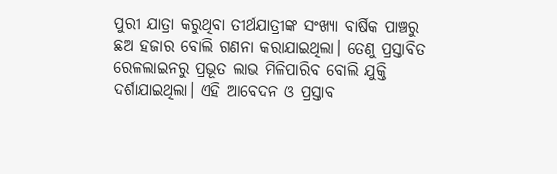ପୁରୀ ଯାତ୍ରା କରୁଥିବା ତୀର୍ଥଯାତ୍ରୀଙ୍କ ସଂଖ୍ୟା ବାର୍ଷିକ ପାଞ୍ଚରୁ ଛଅ ହଜାର ବୋଲି ଗଣନା କରାଯାଇଥିଲା। ତେଣୁ ପ୍ରସ୍ତାବିତ ରେଳଲାଇନରୁ ପ୍ରଭୂତ ଲାଭ ମିଳିପାରିବ ବୋଲି ଯୁକ୍ତି ଦର୍ଶାଯାଇଥିଲା। ଏହି ଆବେଦନ ଓ ପ୍ରସ୍ତାବ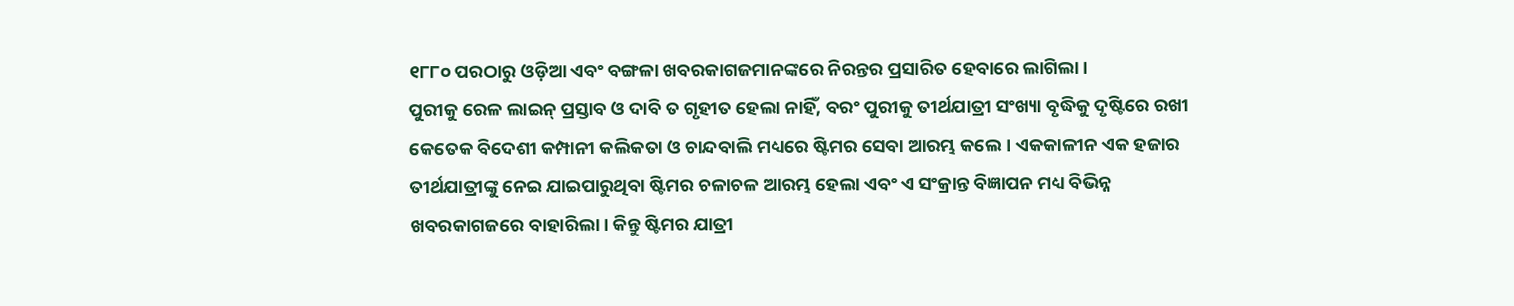୧୮୮୦ ପରଠାରୁ ଓଡ଼ିଆ ଏବଂ ବଙ୍ଗଳା ଖବରକାଗଜମାନଙ୍କରେ ନିରନ୍ତର ପ୍ରସାରିତ ହେବାରେ ଲାଗିଲା।
ପୁରୀକୁ ରେଳ ଲାଇନ୍ ପ୍ରସ୍ତାବ ଓ ଦାବି ତ ଗୃହୀତ ହେଲା ନାହିଁ, ବରଂ ପୁରୀକୁ ତୀର୍ଥଯାତ୍ରୀ ସଂଖ୍ୟା ବୃଦ୍ଧିକୁ ଦୃଷ୍ଟିରେ ରଖୀ କେତେକ ବିଦେଶୀ କମ୍ପାନୀ କଲିକତା ଓ ଚାନ୍ଦବାଲି ମଧ୍ୟରେ ଷ୍ଟିମର ସେବା ଆରମ୍ଭ କଲେ। ଏକକାଳୀନ ଏକ ହଜାର ତୀର୍ଥଯାତ୍ରୀଙ୍କୁ ନେଇ ଯାଇପାରୁଥିବା ଷ୍ଟିମର ଚଳାଚଳ ଆରମ୍ଭ ହେଲା ଏବଂ ଏ ସଂକ୍ରାନ୍ତ ବିଜ୍ଞାପନ ମଧ୍ୟ ବିଭିନ୍ନ ଖବରକାଗଜରେ ବାହାରିଲା। କିନ୍ତୁ ଷ୍ଟିମର ଯାତ୍ରୀ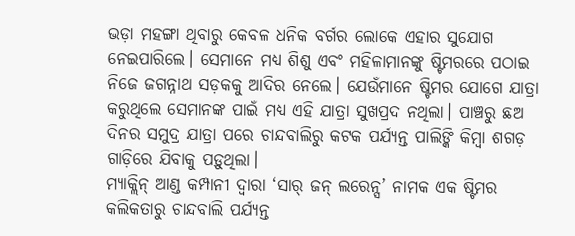ଭଡ଼ା ମହଙ୍ଗା ଥିବାରୁ କେବଳ ଧନିକ ବର୍ଗର ଲୋକେ ଏହାର ସୁଯୋଗ ନେଇପାରିଲେ। ସେମାନେ ମଧ୍ୟ ଶିଶୁ ଏବଂ ମହିଳାମାନଙ୍କୁ ଷ୍ଟିମରରେ ପଠାଇ ନିଜେ ଜଗନ୍ନାଥ ସଡ଼କକୁ ଆଦିର ନେଲେ। ଯେଉଁମାନେ ଷ୍ଟିମର ଯୋଗେ ଯାତ୍ରା କରୁଥିଲେ ସେମାନଙ୍କ ପାଇଁ ମଧ୍ୟ ଏହି ଯାତ୍ରା ସୁଖପ୍ରଦ ନଥିଲା। ପାଞ୍ଚରୁ ଛଅ ଦିନର ସମୁଦ୍ର ଯାତ୍ରା ପରେ ଚାନ୍ଦବାଲିରୁ କଟକ ପର୍ଯ୍ୟନ୍ତ ପାଲିଙ୍କି କିମ୍ବା ଶଗଡ଼ ଗାଡ଼ିରେ ଯିବାକୁ ପଡ଼ୁଥିଲା।
ମ୍ୟାକ୍ଲିନ୍ ଆଣ୍ଡ କମ୍ପାନୀ ଦ୍ବାରା ‘ସାର୍ ଜନ୍ ଲରେନ୍ସ’ ନାମକ ଏକ ଷ୍ଟିମର କଲିକତାରୁ ଚାନ୍ଦବାଲି ପର୍ଯ୍ୟନ୍ତ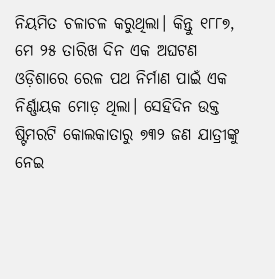ନିୟମିତ ଚଳାଚଳ କରୁଥିଲା। କିନ୍ତୁ ୧୮୮୭, ମେ ୨୫ ତାରିଖ ଦିନ ଏକ ଅଘଟଣ ଓଡ଼ିଶାରେ ରେଳ ପଥ ନିର୍ମାଣ ପାଇଁ ଏକ ନିର୍ଣ୍ଣାୟକ ମୋଡ଼ ଥିଲା। ସେହିଦିନ ଉକ୍ତ ଷ୍ଟିମରଟି କୋଲକାତାରୁ ୭୩୨ ଜଣ ଯାତ୍ରୀଙ୍କୁ ନେଇ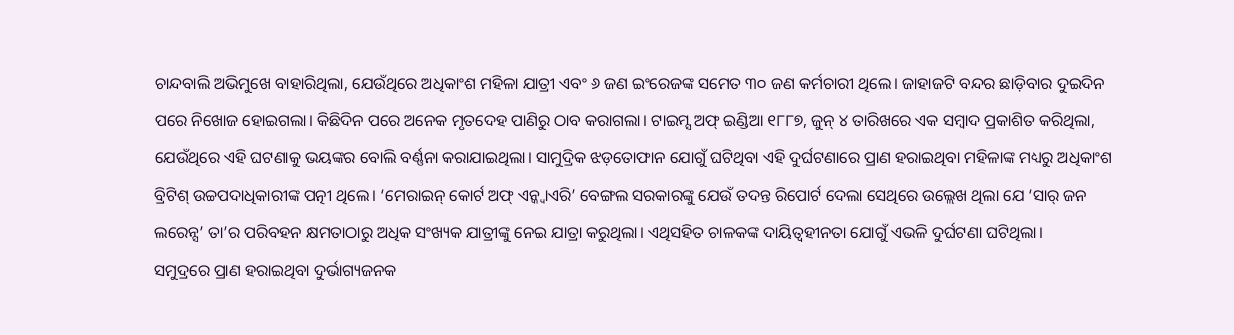ଚାନ୍ଦବାଲି ଅଭିମୁଖେ ବାହାରିଥିଲା, ଯେଉଁଥିରେ ଅଧିକାଂଶ ମହିଳା ଯାତ୍ରୀ ଏବଂ ୬ ଜଣ ଇଂରେଜଙ୍କ ସମେତ ୩୦ ଜଣ କର୍ମଚାରୀ ଥିଲେ। ଜାହାଜଟି ବନ୍ଦର ଛାଡ଼ିବାର ଦୁଇଦିନ ପରେ ନିଖୋଜ ହୋଇଗଲା। କିଛିଦିନ ପରେ ଅନେକ ମୃତଦେହ ପାଣିରୁ ଠାବ କରାଗଲା। ଟାଇମ୍ସ ଅଫ୍ ଇଣ୍ଡିଆ ୧୮୮୭, ଜୁନ୍ ୪ ତାରିଖରେ ଏକ ସମ୍ବାଦ ପ୍ରକାଶିତ କରିଥିଲା, ଯେଉଁଥିରେ ଏହି ଘଟଣାକୁ ଭୟଙ୍କର ବୋଲି ବର୍ଣ୍ଣନା କରାଯାଇଥିଲା। ସାମୁଦ୍ରିକ ଝଡ଼ତୋଫାନ ଯୋଗୁଁ ଘଟିଥିବା ଏହି ଦୁର୍ଘଟଣାରେ ପ୍ରାଣ ହରାଇଥିବା ମହିଳାଙ୍କ ମଧ୍ୟରୁ ଅଧିକାଂଶ ବ୍ରିଟିଶ୍ ଉଚ୍ଚପଦାଧିକାରୀଙ୍କ ପତ୍ନୀ ଥିଲେ। ‘ମେରାଇନ୍ କୋର୍ଟ ଅଫ୍ ଏନ୍କ୍ବାଏରି’ ବେଙ୍ଗଲ ସରକାରଙ୍କୁ ଯେଉଁ ତଦନ୍ତ ରିପୋର୍ଟ ଦେଲା ସେଥିରେ ଉଲ୍ଲେଖ ଥିଲା ଯେ ‘ସାର୍ ଜନ ଲରେନ୍ସ’ ତା’ର ପରିବହନ କ୍ଷମତାଠାରୁ ଅଧିକ ସଂଖ୍ୟକ ଯାତ୍ରୀଙ୍କୁ ନେଇ ଯାତ୍ରା କରୁଥିଲା। ଏଥିସହିତ ଚାଳକଙ୍କ ଦାୟିତ୍ବହୀନତା ଯୋଗୁଁ ଏଭଳି ଦୁର୍ଘଟଣା ଘଟିଥିଲା।
ସମୁଦ୍ରରେ ପ୍ରାଣ ହରାଇଥିବା ଦୁର୍ଭାଗ୍ୟଜନକ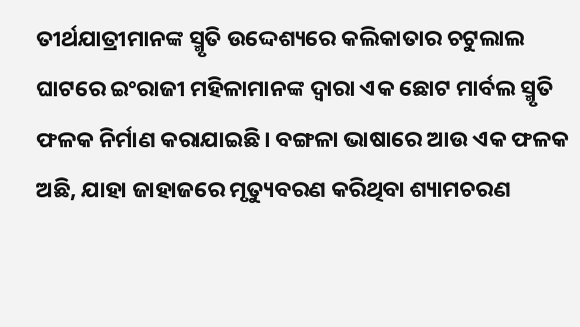ତୀର୍ଥଯାତ୍ରୀମାନଙ୍କ ସ୍ମୃତି ଉଦ୍ଦେଶ୍ୟରେ କଲିକାତାର ଚଟୁଲାଲ ଘାଟରେ ଇଂରାଜୀ ମହିଳାମାନଙ୍କ ଦ୍ୱାରା ଏକ ଛୋଟ ମାର୍ବଲ ସ୍ମୃତି ଫଳକ ନିର୍ମାଣ କରାଯାଇଛି। ବଙ୍ଗଳା ଭାଷାରେ ଆଉ ଏକ ଫଳକ ଅଛି, ଯାହା ଜାହାଜରେ ମୃତ୍ୟୁବରଣ କରିଥିବା ଶ୍ୟାମଚରଣ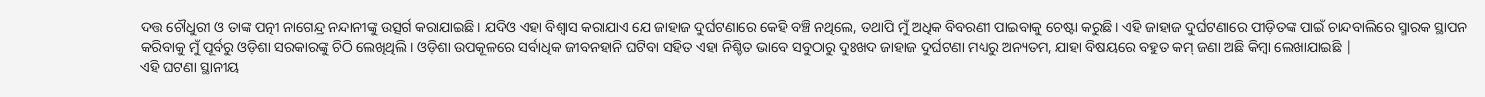ଦତ୍ତ ଚୌଧୁରୀ ଓ ତାଙ୍କ ପତ୍ନୀ ନାଗେନ୍ଦ୍ର ନନ୍ଦାନୀଙ୍କୁ ଉତ୍ସର୍ଗ କରାଯାଇଛି। ଯଦିଓ ଏହା ବିଶ୍ୱାସ କରାଯାଏ ଯେ ଜାହାଜ ଦୁର୍ଘଟଣାରେ କେହି ବଞ୍ଚି ନଥିଲେ, ତଥାପି ମୁଁ ଅଧିକ ବିବରଣୀ ପାଇବାକୁ ଚେଷ୍ଟା କରୁଛି। ଏହି ଜାହାଜ ଦୁର୍ଘଟଣାରେ ପୀଡ଼ିତଙ୍କ ପାଇଁ ଚାନ୍ଦବାଲିରେ ସ୍ମାରକ ସ୍ଥାପନ କରିବାକୁ ମୁଁ ପୂର୍ବରୁ ଓଡ଼ିଶା ସରକାରଙ୍କୁ ଚିଠି ଲେଖିଥିଲି। ଓଡ଼ିଶା ଉପକୂଳରେ ସର୍ବାଧିକ ଜୀବନହାନି ଘଟିବା ସହିତ ଏହା ନିଶ୍ଚିତ ଭାବେ ସବୁଠାରୁ ଦୁଃଖଦ ଜାହାଜ ଦୁର୍ଘଟଣା ମଧ୍ୟରୁ ଅନ୍ୟତମ, ଯାହା ବିଷୟରେ ବହୁତ କମ୍ ଜଣା ଅଛି କିମ୍ବା ଲେଖାଯାଇଛି |
ଏହି ଘଟଣା ସ୍ଥାନୀୟ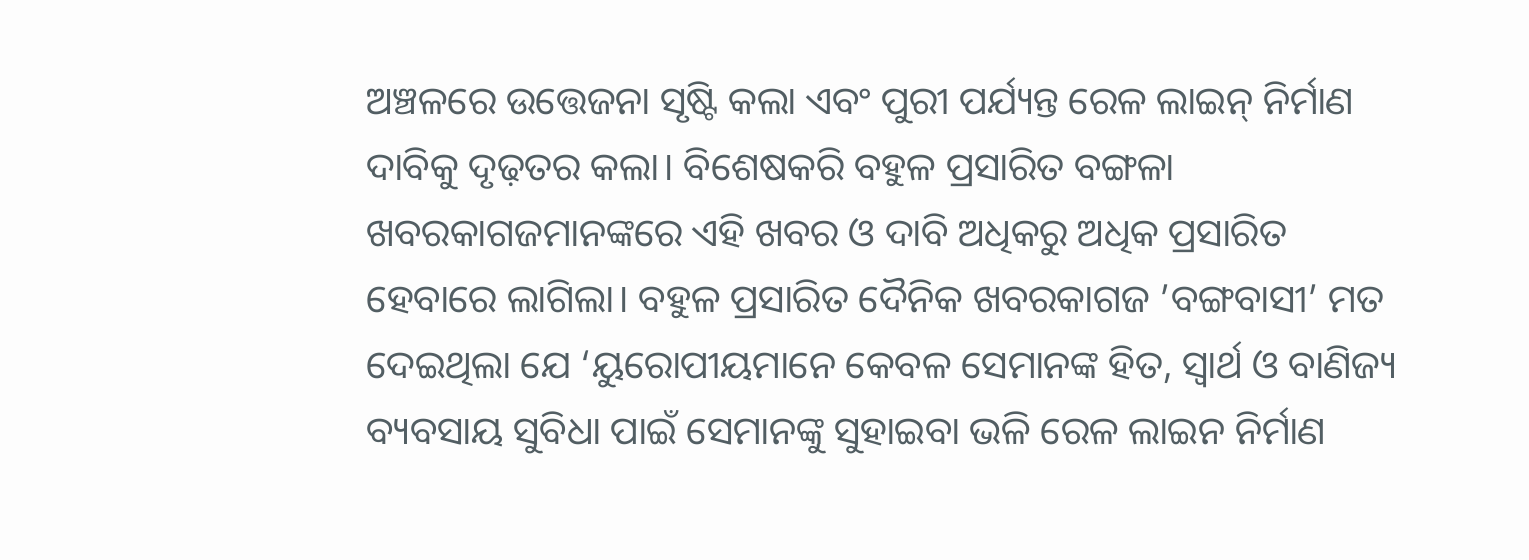ଅଞ୍ଚଳରେ ଉତ୍ତେଜନା ସୃଷ୍ଟି କଲା ଏବଂ ପୁରୀ ପର୍ଯ୍ୟନ୍ତ ରେଳ ଲାଇନ୍ ନିର୍ମାଣ ଦାବିକୁ ଦୃଢ଼ତର କଲା। ବିଶେଷକରି ବହୁଳ ପ୍ରସାରିତ ବଙ୍ଗଳା ଖବରକାଗଜମାନଙ୍କରେ ଏହି ଖବର ଓ ଦାବି ଅଧିକରୁ ଅଧିକ ପ୍ରସାରିତ ହେବାରେ ଲାଗିଲା। ବହୁଳ ପ୍ରସାରିତ ଦୈନିକ ଖବରକାଗଜ ’ବଙ୍ଗବାସୀ’ ମତ ଦେଇଥିଲା ଯେ ‘ୟୁରୋପୀୟମାନେ କେବଳ ସେମାନଙ୍କ ହିତ, ସ୍ବାର୍ଥ ଓ ବାଣିଜ୍ୟ ବ୍ୟବସାୟ ସୁବିଧା ପାଇଁ ସେମାନଙ୍କୁ ସୁହାଇବା ଭଳି ରେଳ ଲାଇନ ନିର୍ମାଣ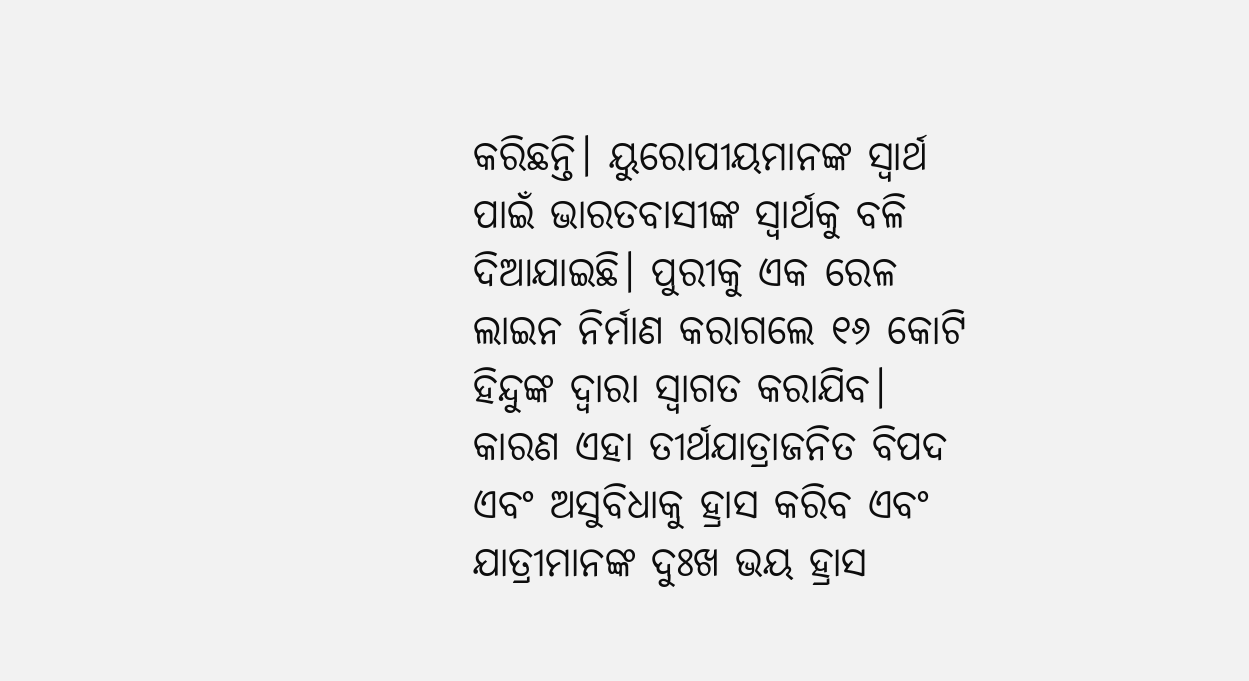କରିଛନ୍ତି। ୟୁରୋପୀୟମାନଙ୍କ ସ୍ୱାର୍ଥ ପାଇଁ ଭାରତବାସୀଙ୍କ ସ୍ୱାର୍ଥକୁ ବଳି ଦିଆଯାଇଛି। ପୁରୀକୁ ଏକ ରେଳ ଲାଇନ ନିର୍ମାଣ କରାଗଲେ ୧୬ କୋଟି ହିନ୍ଦୁଙ୍କ ଦ୍ବାରା ସ୍ବାଗତ କରାଯିବ। କାରଣ ଏହା ତୀର୍ଥଯାତ୍ରାଜନିତ ବିପଦ ଏବଂ ଅସୁବିଧାକୁ ହ୍ରାସ କରିବ ଏବଂ ଯାତ୍ରୀମାନଙ୍କ ଦୁଃଖ ଭୟ ହ୍ରାସ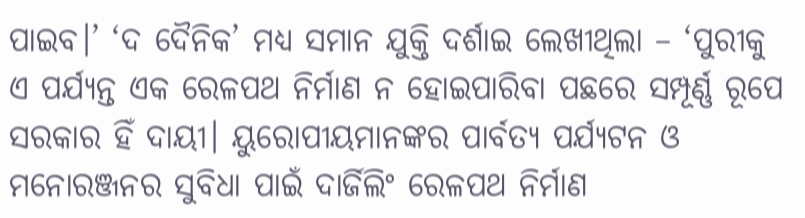ପାଇବ।’ ‘ଦ ଦୈନିକ’ ମଧ୍ୟ ସମାନ ଯୁକ୍ତି ଦର୍ଶାଇ ଲେଖୀଥିଲା – ‘ପୁରୀକୁ ଏ ପର୍ଯ୍ୟନ୍ତ ଏକ ରେଳପଥ ନିର୍ମାଣ ନ ହୋଇପାରିବା ପଛରେ ସମ୍ପୂର୍ଣ୍ଣ ରୂପେ ସରକାର ହିଁ ଦାୟୀ। ୟୁରୋପୀୟମାନଙ୍କର ପାର୍ବତ୍ୟ ପର୍ଯ୍ୟଟନ ଓ ମନୋରଞ୍ଜନର ସୁବିଧା ପାଇଁ ଦାର୍ଜିଲିଂ ରେଳପଥ ନିର୍ମାଣ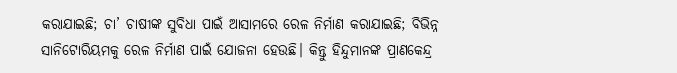କରାଯାଇଛି; ଚା’ ଚାଷୀଙ୍କ ସୁବିଧା ପାଇଁ ଆସାମରେ ରେଳ ନିର୍ମାଣ କରାଯାଇଛି; ବିଭିନ୍ନ ସାନିଟୋରିୟମକୁ ରେଳ ନିର୍ମାଣ ପାଇଁ ଯୋଜନା ହେଉଛି। କିନ୍ତୁ ହିନ୍ଦୁମାନଙ୍କ ପ୍ରାଣକେନ୍ଦ୍ର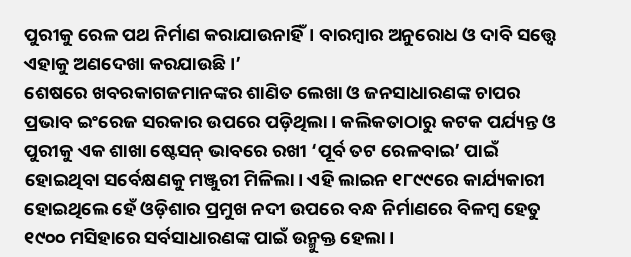ପୁରୀକୁ ରେଳ ପଥ ନିର୍ମାଣ କରାଯାଉନାହିଁ। ବାରମ୍ବାର ଅନୁରୋଧ ଓ ଦାବି ସତ୍ତ୍ବେ ଏହାକୁ ଅଣଦେଖା କରଯାଉଛି।’
ଶେଷରେ ଖବରକାଗଜମାନଙ୍କର ଶାଣିତ ଲେଖା ଓ ଜନସାଧାରଣଙ୍କ ଚାପର ପ୍ରଭାବ ଇଂରେଜ ସରକାର ଉପରେ ପଡ଼ିଥିଲା। କଲିକତାଠାରୁ କଟକ ପର୍ଯ୍ୟନ୍ତ ଓ ପୁରୀକୁ ଏକ ଶାଖା ଷ୍ଟେସନ୍ ଭାବରେ ରଖୀ ‘ପୂର୍ବ ତଟ ରେଳବାଇ’ ପାଇଁ ହୋଇଥିବା ସର୍ବେକ୍ଷଣକୁ ମଞ୍ଜୁରୀ ମିଳିଲା। ଏହି ଲାଇନ ୧୮୯୯ରେ କାର୍ଯ୍ୟକାରୀ ହୋଇଥିଲେ ହେଁ ଓଡ଼ିଶାର ପ୍ରମୁଖ ନଦୀ ଉପରେ ବନ୍ଧ ନିର୍ମାଣରେ ବିଳମ୍ବ ହେତୁ ୧୯୦୦ ମସିହାରେ ସର୍ବସାଧାରଣଙ୍କ ପାଇଁ ଉନ୍ମୁକ୍ତ ହେଲା।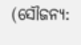(ସୌଜନ୍ୟ: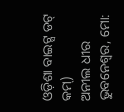ଓଡ଼ିଶା ବାଇଟ୍ସ ଡଟ୍ କମ୍)
ଅନୀଲ ଧୀର
ଭୁବନେଶ୍ବର, ମୋ: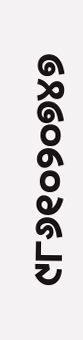୯୮୬୧୦୨୦୭୪୭